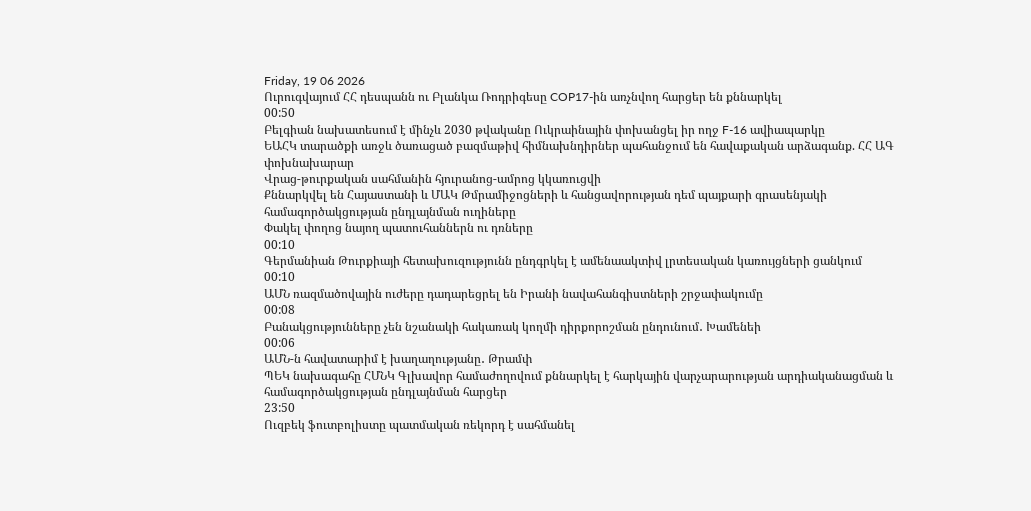Friday, 19 06 2026
Ուրուգվայում ՀՀ դեսպանն ու Բլանկա Ռոդրիգեսը COP17-ին առչնվող հարցեր են քննարկել
00:50
Բելգիան նախատեսում է մինչև 2030 թվականը Ուկրաինային փոխանցել իր ողջ F-16 ավիապարկը
ԵԱՀԿ տարածքի առջև ծառացած բազմաթիվ հիմնախնդիրներ պահանջում են հավաքական արձագանք. ՀՀ ԱԳ փոխնախարար
Վրաց-թուրքական սահմանին հյուրանոց-ամրոց կկառուցվի
Քննարկվել են Հայաստանի և ՄԱԿ Թմրամիջոցների և հանցավորության դեմ պայքարի գրասենյակի համագործակցության ընդլայնման ուղիները
Փակել փողոց նայող պատուհաններն ու դռները
00:10
Գերմանիան Թուրքիայի հետախուզությունն ընդգրկել է ամենաակտիվ լրտեսական կառույցների ցանկում
00:10
ԱՄՆ ռազմածովային ուժերը դադարեցրել են Իրանի նավահանգիստների շրջափակումը
00:08
Բանակցությունները չեն նշանակի հակառակ կողմի դիրքորոշման ընդունում․ Խամենեի
00:06
ԱՄՆ-ն հավատարիմ է խաղաղությանը․ Թրամփ
ՊԵԿ նախագահը ՀՄՆԿ Գլխավոր համաժողովում քննարկել է հարկային վարչարարության արդիականացման և համագործակցության ընդլայնման հարցեր
23:50
Ուզբեկ ֆուտբոլիստը պատմական ռեկորդ է սահմանել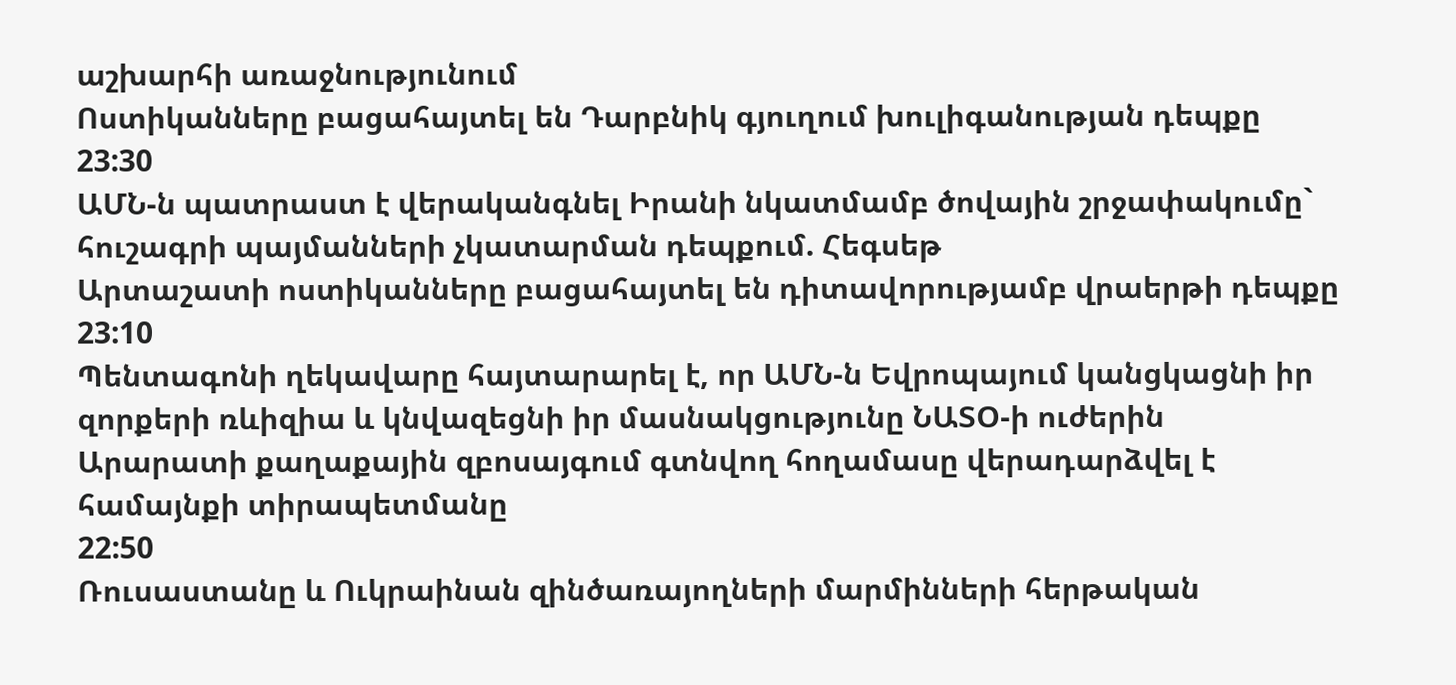աշխարհի առաջնությունում
Ոստիկանները բացահայտել են Դարբնիկ գյուղում խուլիգանության դեպքը
23:30
ԱՄՆ-ն պատրաստ է վերականգնել Իրանի նկատմամբ ծովային շրջափակումը` հուշագրի պայմանների չկատարման դեպքում. Հեգսեթ
Արտաշատի ոստիկանները բացահայտել են դիտավորությամբ վրաերթի դեպքը
23:10
Պենտագոնի ղեկավարը հայտարարել է, որ ԱՄՆ-ն Եվրոպայում կանցկացնի իր զորքերի ռևիզիա և կնվազեցնի իր մասնակցությունը ՆԱՏՕ-ի ուժերին
Արարատի քաղաքային զբոսայգում գտնվող հողամասը վերադարձվել է համայնքի տիրապետմանը
22:50
Ռուսաստանը և Ուկրաինան զինծառայողների մարմինների հերթական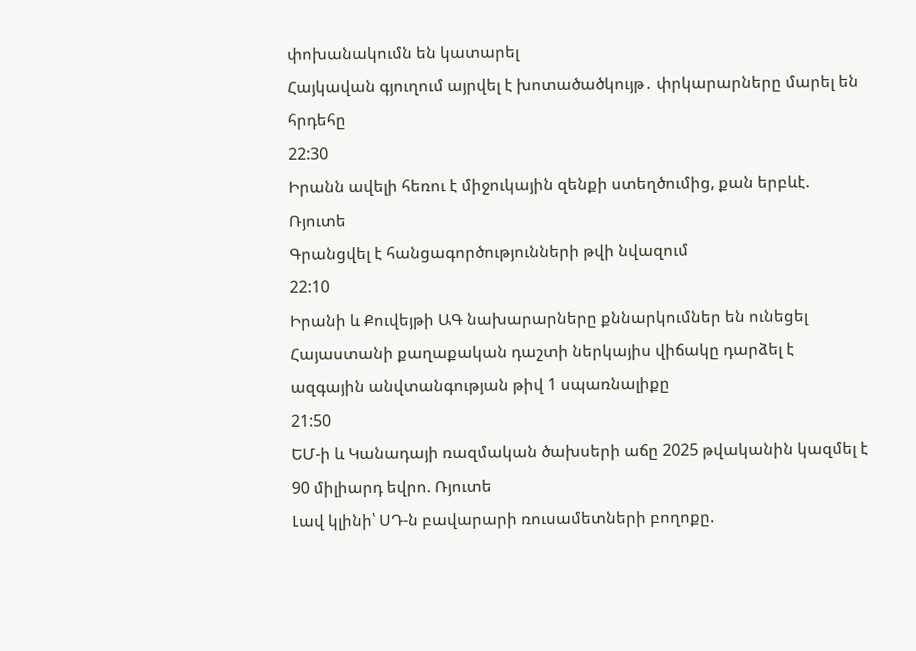փոխանակումն են կատարել
Հայկավան գյուղում այրվել է խոտածածկույթ․ փրկարարները մարել են հրդեհը
22:30
Իրանն ավելի հեռու է միջուկային զենքի ստեղծումից, քան երբևէ. Ռյուտե
Գրանցվել է հանցագործությունների թվի նվազում
22:10
Իրանի և Քուվեյթի ԱԳ նախարարները քննարկումներ են ունեցել
Հայաստանի քաղաքական դաշտի ներկայիս վիճակը դարձել է ազգային անվտանգության թիվ 1 սպառնալիքը
21:50
ԵՄ-ի և Կանադայի ռազմական ծախսերի աճը 2025 թվականին կազմել է 90 միլիարդ եվրո. Ռյուտե
Լավ կլինի՝ ՍԴ-ն բավարարի ռուսամետների բողոքը.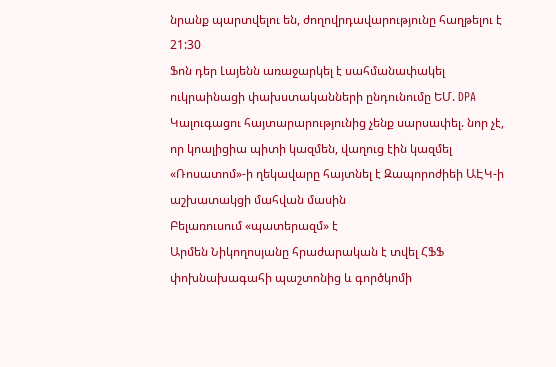նրանք պարտվելու են, ժողովրդավարությունը հաղթելու է
21:30
Ֆոն դեր Լայենն առաջարկել է սահմանափակել ուկրաինացի փախստականների ընդունումը ԵՄ. DPA
Կալուգացու հայտարարությունից չենք սարսափել. նոր չէ, որ կոալիցիա պիտի կազմեն, վաղուց էին կազմել
«Ռոսատոմ»-ի ղեկավարը հայտնել է Զապորոժիեի ԱԷԿ-ի աշխատակցի մահվան մասին
Բելառուսում «պատերազմ» է
Արմեն Նիկողոսյանը հրաժարական է տվել ՀՖՖ փոխնախագահի պաշտոնից և գործկոմի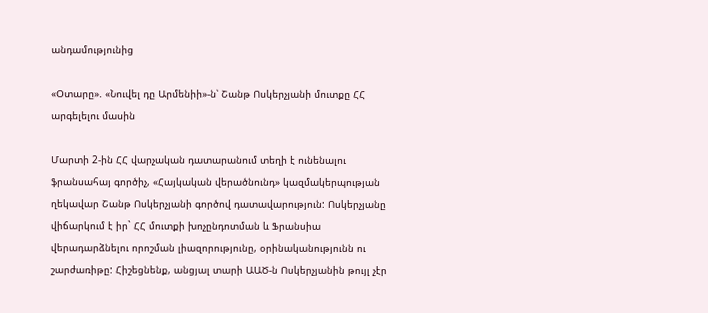անդամությունից

«Օտարը». «Նուվել դը Արմենիի»-ն՝ Շանթ Ոսկերչյանի մուտքը ՀՀ արգելելու մասին

Մարտի 2-ին ՀՀ վարչական դատարանում տեղի է ունենալու ֆրանսահայ գործիչ, «Հայկական վերածնունդ» կազմակերպության ղեկավար Շանթ Ոսկերչյանի գործով դատավարություն: Ոսկերչյանը վիճարկում է իր` ՀՀ մուտքի խոչընդոտման և Ֆրանսիա վերադարձնելու որոշման լիազորությունը, օրինականությունն ու շարժառիթը: Հիշեցնենք, անցյալ տարի ԱԱԾ-ն Ոսկերչյանին թույլ չէր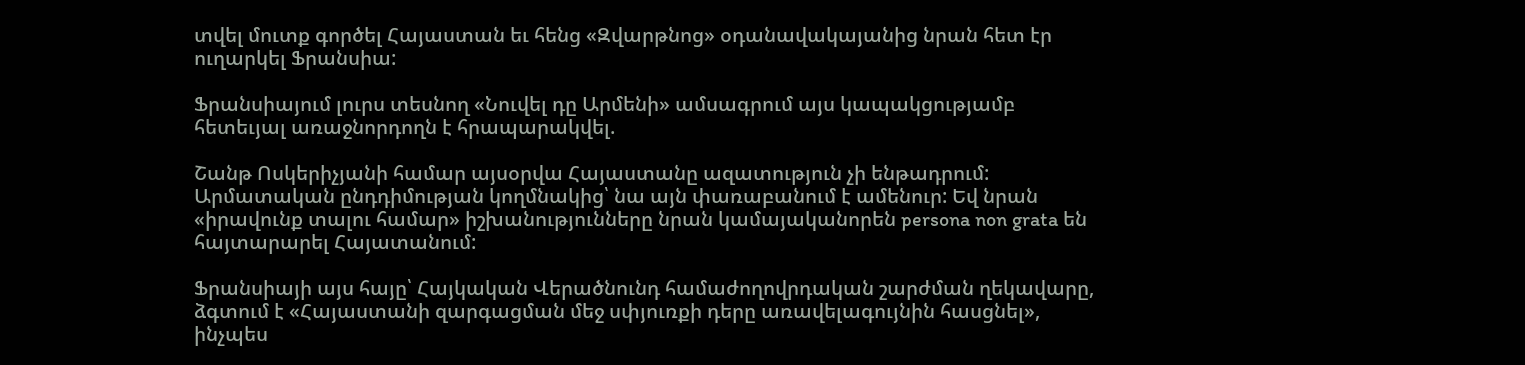տվել մուտք գործել Հայաստան եւ հենց «Զվարթնոց» օդանավակայանից նրան հետ էր ուղարկել Ֆրանսիա:

Ֆրանսիայում լուրս տեսնող «Նուվել դը Արմենի» ամսագրում այս կապակցությամբ հետեւյալ առաջնորդողն է հրապարակվել.

Շանթ Ոսկերիչյանի համար այսօրվա Հայաստանը ազատություն չի ենթադրում: Արմատական ընդդիմության կողմնակից՝ նա այն փառաբանում է ամենուր: Եվ նրան «իրավունք տալու համար» իշխանությունները նրան կամայականորեն persona non grata են հայտարարել Հայատանում:

Ֆրանսիայի այս հայը՝ Հայկական Վերածնունդ համաժողովրդական շարժման ղեկավարը, ձգտում է «Հայաստանի զարգացման մեջ սփյուռքի դերը առավելագույնին հասցնել», ինչպես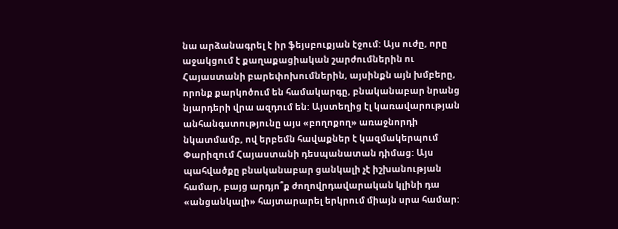նա արձանագրել է իր ֆեյսբուքյան էջում: Այս ուժը, որը աջակցում է քաղաքացիական շարժումներին ու Հայաստանի բարեփոխումներին, այսինքն այն խմբերը, որոնք քարկոծում են համակարգը, բնականաբար նրանց նյարդերի վրա ազդում են: Այստեղից էլ կառավարության անհանգստությունը այս «բողոքող» առաջնորդի նկատմամբ, ով երբեմն հավաքներ է կազմակերպում Փարիզում Հայաստանի դեսպանատան դիմաց: Այս պահվածքը բնականաբար ցանկալի չէ իշխանության համար, բայց արդյո՞ք ժողովրդավարական կլինի դա «անցանկալի» հայտարարել երկրում միայն սրա համար: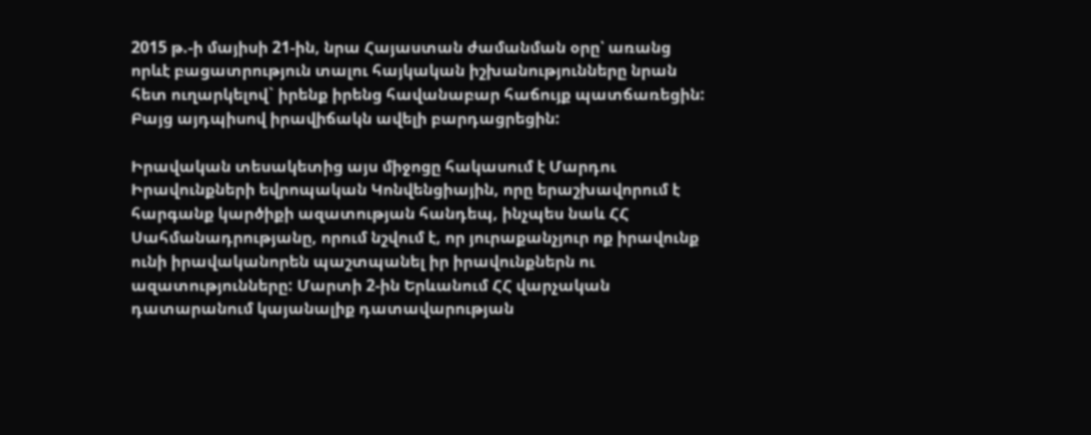2015 թ.-ի մայիսի 21-ին, նրա Հայաստան ժամանման օրը՝ առանց որևէ բացատրություն տալու հայկական իշխանությունները նրան հետ ուղարկելով` իրենք իրենց հավանաբար հաճույք պատճառեցին: Բայց այդպիսով իրավիճակն ավելի բարդացրեցին:

Իրավական տեսակետից այս միջոցը հակասում է Մարդու Իրավունքների եվրոպական Կոնվենցիային, որը երաշխավորում է հարգանք կարծիքի ազատության հանդեպ, ինչպես նաև ՀՀ Սահմանադրությանը, որում նշվում է, որ յուրաքանչյուր ոք իրավունք ունի իրավականորեն պաշտպանել իր իրավունքներն ու ազատությունները: Մարտի 2-ին Երևանում ՀՀ վարչական դատարանում կայանալիք դատավարության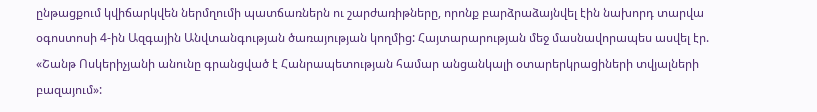ընթացքում կվիճարկվեն ներմղումի պատճառներն ու շարժառիթները, որոնք բարձրաձայնվել էին նախորդ տարվա օգոստոսի 4-ին Ազգային Անվտանգության ծառայության կողմից: Հայտարարության մեջ մասնավորապես ասվել էր. «Շանթ Ոսկերիչյանի անունը գրանցված է Հանրապետության համար անցանկալի օտարերկրացիների տվյալների բազայում»: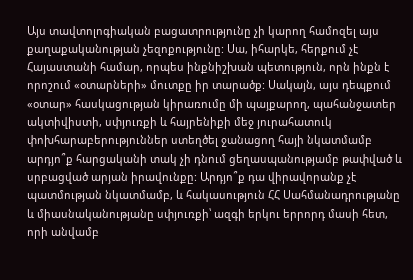Այս տավտոլոգիական բացատրությունը չի կարող համոզել այս քաղաքականության չեզոքությունը: Սա, իհարկե, հերքում չէ Հայաստանի համար, որպես ինքնիշխան պետություն, որն ինքն է որոշում «օտարների» մուտքը իր տարածք: Սակայն, այս դեպքում «օտար» հասկացության կիրառումը մի պայքարող, պահանջատեր ակտիվիստի, սփյուռքի և հայրենիքի մեջ յուրահատուկ փոխհարաբերություններ ստեղծել ջանացող հայի նկատմամբ արդյո՞ք հարցականի տակ չի դնում ցեղասպանությամբ թափված և սրբացված արյան իրավունքը: Արդյո՞ք դա վիրավորանք չէ պատմության նկատմամբ, և հակասություն ՀՀ Սահմանադրությանը և միասնականությանը սփյուռքի՝ ազգի երկու երրորդ մասի հետ, որի անվամբ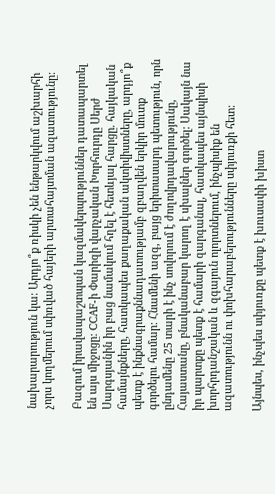նախարարություն կա: Արդյո՞ք ռիսկի չեն ենթարկվում աշխարհի չորս կողմերում սփռված հայերի արտահայտման ազատությունը:

Բազում իրավապաշտպան կազմակերպություններ դատապարտել են այս միջոցը: CCAF-ի Փարիզի վարչական Խորհուրդը Սերժ Սարգսյանին իր բաց նամակում հղել է հետևյալ հարցը. հայկական համայնքները, հատկապես քաղաքական ակտիվիստները, արդյո՞ք պետք է ինքնագրաքննադատությամբ զբաղվեն երկիր մուտք գործելու համար: Հնամենի ազգ, բայց երիտասարդ պետություն, որն ընդամենը 25 տարի է ինչ սովորում է ժողովրդավարությունը, Հայաստանը, բնականաբար կարող է սխալներ գործել: Սակայն նա իր պարտքը պետք է համարի զարգանալ, հատկապես այնպիսի խորհրդանշական և զգայուն ոլորտներում, ինչպիսիք են ազատությունն ու փոխհարաբերությունները սփյուռքի հետ:

Այնպես, ինչպես սփյուռքը պետք է խուսափի խիստ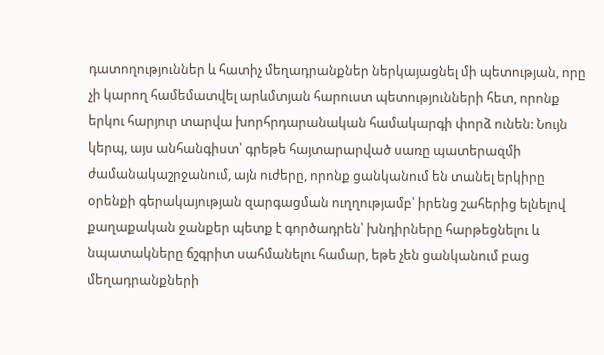դատողություններ և հատիչ մեղադրանքներ ներկայացնել մի պետության, որը չի կարող համեմատվել արևմտյան հարուստ պետությունների հետ, որոնք երկու հարյուր տարվա խորհրդարանական համակարգի փորձ ունեն: Նույն կերպ, այս անհանգիստ՝ գրեթե հայտարարված սառը պատերազմի ժամանակաշրջանում, այն ուժերը, որոնք ցանկանում են տանել երկիրը օրենքի գերակայության զարգացման ուղղությամբ՝ իրենց շահերից ելնելով քաղաքական ջանքեր պետք է գործադրեն՝ խնդիրները հարթեցնելու և նպատակները ճշգրիտ սահմանելու համար, եթե չեն ցանկանում բաց մեղադրանքների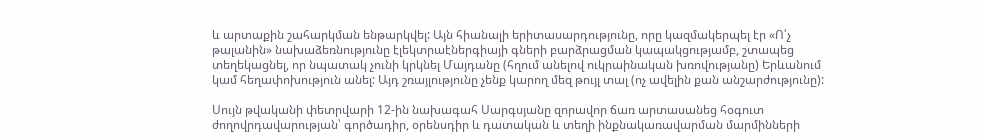և արտաքին շահարկման ենթարկվել: Այն հիանալի երիտասարդությունը, որը կազմակերպել էր «Ո՛չ թալանին» նախաձեռնությունը էլեկտրաէներգիայի գների բարձրացման կապակցությամբ, շտապեց տեղեկացնել, որ նպատակ չունի կրկնել Մայդանը (հղում անելով ուկրաինական խռովությանը) Երևանում կամ հեղափոխություն անել: Այդ շռայլությունը չենք կարող մեզ թույլ տալ (ոչ ավելին քան անշարժությունը):

Սույն թվականի փետրվարի 12-ին նախագահ Սարգսյանը զորավոր ճառ արտասանեց հօգուտ ժողովրդավարության՝ գործադիր, օրենսդիր և դատական և տեղի ինքնակառավարման մարմինների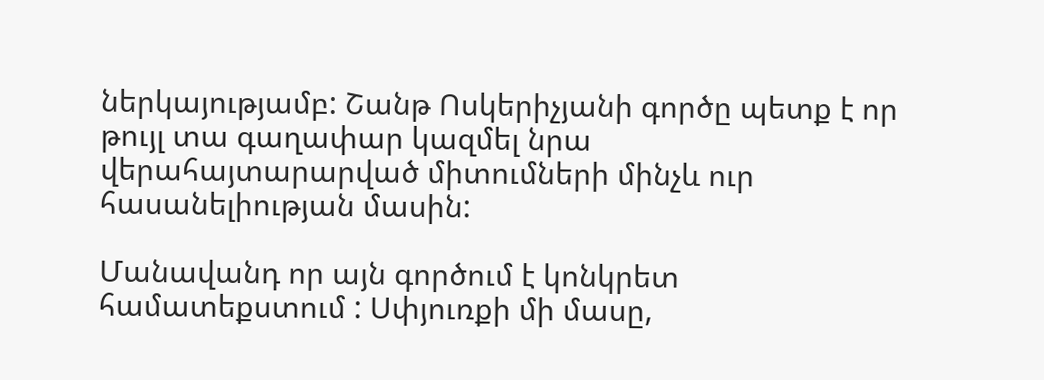ներկայությամբ: Շանթ Ոսկերիչյանի գործը պետք է որ թույլ տա գաղափար կազմել նրա վերահայտարարված միտումների մինչև ուր հասանելիության մասին:

Մանավանդ որ այն գործում է կոնկրետ համատեքստում : Սփյուռքի մի մասը,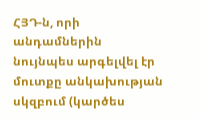ՀՅԴ-ն, որի անդամներին նույնպես արգելվել էր մուտքը անկախության սկզբում (կարծես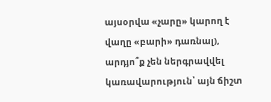այսօրվա «չարը» կարող է վաղը «բարի» դառնալ), արդյո՞ք չեն ներգրավվել կառավարություն՝ այն ճիշտ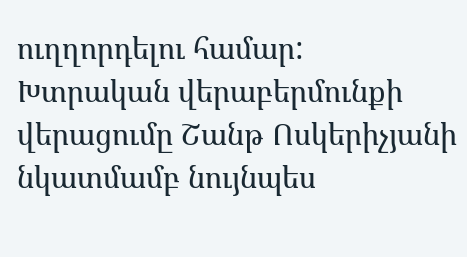ուղղորդելու համար: Խտրական վերաբերմունքի վերացումը Շանթ Ոսկերիչյանի նկատմամբ նույնպես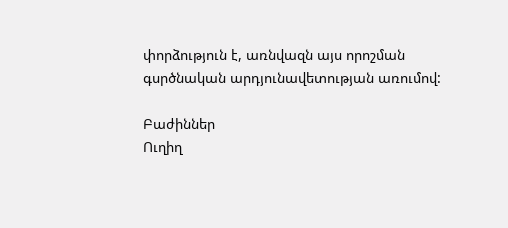փորձություն է, առնվազն այս որոշման գսրծնական արդյունավետության առումով:

Բաժիններ
Ուղիղ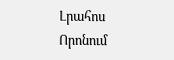Լրահոս
Որոնում